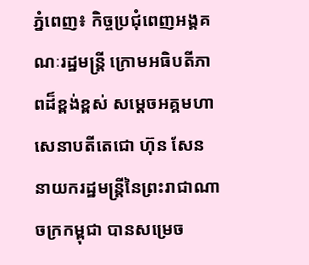ភ្នំពេញ៖ កិច្ចប្រជុំពេញអង្គគណៈរដ្ឋមន្ត្រី ក្រោមអធិបតីភាពដ៏ខ្ពង់ខ្ពស់ សម្ដេចអគ្គមហាសេនាបតីតេជោ ហ៊ុន សែន នាយករដ្ឋមន្ត្រីនៃព្រះរាជាណាចក្រកម្ពុជា បានសម្រេច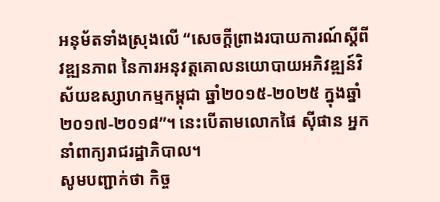អនុម័តទាំងស្រុងលើ “សេចក្តីព្រាងរបាយការណ៍ស្តីពីវឌ្ឍនភាព នៃការអនុវត្តគោលនយោបាយអភិវឌ្ឍន៍វិស័យឧស្សាហកម្មកម្ពុជា ឆ្នាំ២០១៥-២០២៥ ក្នុងឆ្នាំ២០១៧-២០១៨”។ នេះបើតាមលោកផៃ ស៊ីផាន អ្នកនាំពាក្យរាជរដ្ឋាភិបាល។
សូមបញ្ជាក់ថា កិច្ច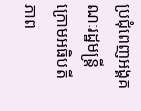ប្រជុំពេញអង្គគណៈរដ្ឋមន្ត្រី ក្រោមអធិបតីភាព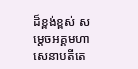ដ៏ខ្ពង់ខ្ពស់ សម្តេចអគ្គមហាសេនាបតីតេ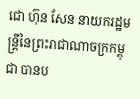ជោ ហ៊ុន សែន នាយករដ្ឋមន្ត្រីនៃព្រះរាជាណាចក្រកម្ពុជា បានប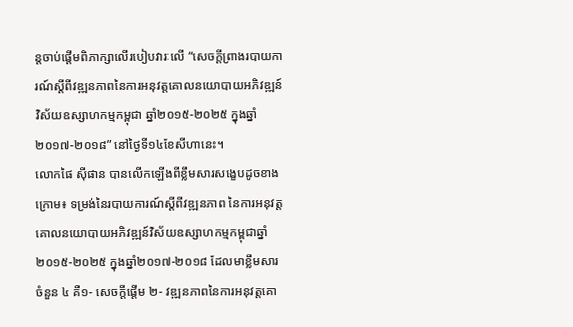ន្តចាប់ផ្តើមពិភាក្សាលើរបៀបវារៈលើ “សេចក្តីព្រាងរបាយការណ៍ស្តីពីវឌ្ឍនភាពនៃការអនុវត្តគោលនយោបាយអភិវឌ្ឍន៍វិស័យឧស្សាហកម្មកម្ពុជា ឆ្នាំ២០១៥-២០២៥ ក្នុងឆ្នាំ២០១៧-២០១៨” នៅថ្ងៃទី១៤ខែសីហានេះ។
លោកផៃ ស៊ីផាន បានលើកឡើងពីខ្លឹមសារសង្ខេបដូចខាងក្រោម៖ ទម្រង់នៃរបាយការណ៍ស្តីពីវឌ្ឍនភាព នៃការអនុវត្តគោលនយោបាយអភិវឌ្ឍន៍វិស័យឧស្សាហកម្មកម្ពុជាឆ្នាំ២០១៥-២០២៥ ក្នុងឆ្នាំ២០១៧-២០១៨ ដែលមាខ្លឹមសារចំនួន ៤ គឺ១- សេចក្តីផ្តើម ២- វឌ្ឍនភាពនៃការអនុវត្តគោ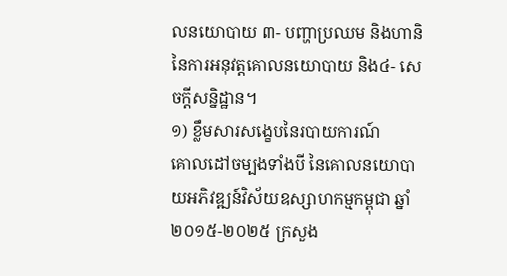លនយោបាយ ៣- បញ្ហាប្រឈម និងហានិនៃការអនុវត្តគោលនយោបាយ និង៤- សេចក្តីសន្និដ្ឋាន។
១) ខ្លឹមសារសង្ខេបនៃរបាយការណ៍
គោលដៅចម្បងទាំងបី នៃគោលនយោបាយអភិវឌ្ឍន៍វិស័យឧស្សាហកម្មកម្ពុជា ឆ្នាំ២០១៥-២០២៥ ក្រសួង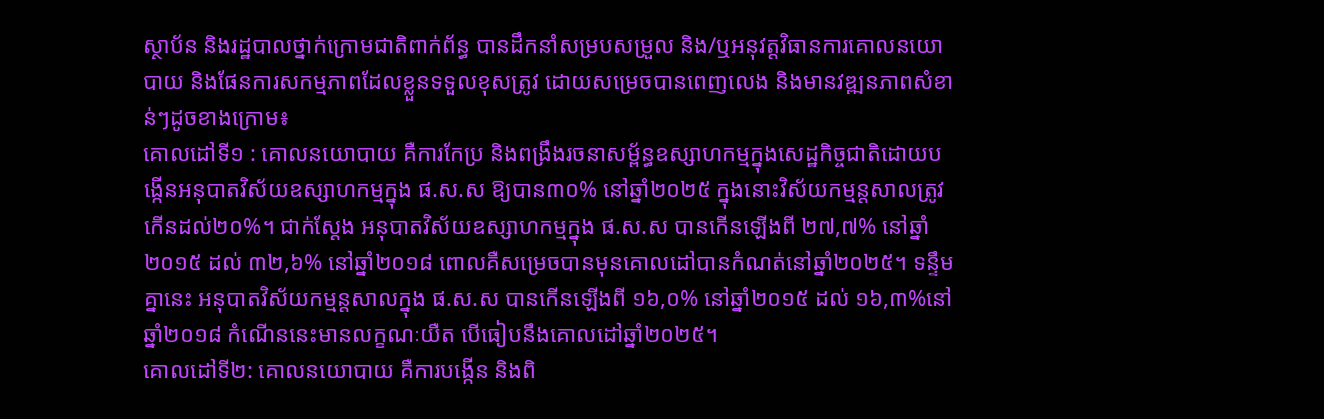ស្ថាប័ន និងរដ្ឋបាលថ្នាក់ក្រោមជាតិពាក់ព័ន្ធ បានដឹកនាំសម្របសម្រួល និង/ឬអនុវត្តវិធានការគោលនយោបាយ និងផែនការសកម្មភាពដែលខ្លួនទទួលខុសត្រូវ ដោយសម្រេចបានពេញលេង និងមានវឌ្ឍនភាពសំខាន់ៗដូចខាងក្រោម៖
គោលដៅទី១ : គោលនយោបាយ គឺការកែប្រ និងពង្រឹងរចនាសម្ព័ន្ធឧស្សាហកម្មក្នុងសេដ្ឋកិច្ចជាតិដោយបង្កើនអនុបាតវិស័យឧស្សាហកម្មក្នុង ផ.ស.ស ឱ្យបាន៣០% នៅឆ្នាំ២០២៥ ក្នុងនោះវិស័យកម្មន្តសាលត្រូវកើនដល់២០%។ ជាក់ស្ដែង អនុបាតវិស័យឧស្សាហកម្មក្នុង ផ.ស.ស បានកើនឡើងពី ២៧,៧% នៅឆ្នាំ២០១៥ ដល់ ៣២,៦% នៅឆ្នាំ២០១៨ ពោលគឺសម្រេចបានមុនគោលដៅបានកំណត់នៅឆ្នាំ២០២៥។ ទន្ទឹមគ្នានេះ អនុបាតវិស័យកម្មន្តសាលក្នុង ផ.ស.ស បានកើនឡើងពី ១៦,០% នៅឆ្នាំ២០១៥ ដល់ ១៦,៣%នៅឆ្នាំ២០១៨ កំណើននេះមានលក្ខណៈយឺត បើធៀបនឹងគោលដៅឆ្នាំ២០២៥។
គោលដៅទី២: គោលនយោបាយ គឺការបង្កើន និងពិ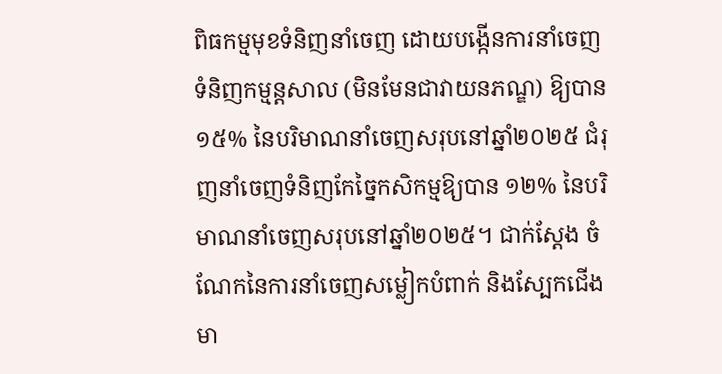ពិធកម្មមុខទំនិញនាំចេញ ដោយបង្កើនការនាំចេញទំនិញកម្មន្តសាល (មិនមែនជាវាយនភណ្ឌ) ឱ្យបាន ១៥% នៃបរិមាណនាំចេញសរុបនៅឆ្នាំ២០២៥ ជំរុញនាំចេញទំនិញកែច្នៃកសិកម្មឱ្យបាន ១២% នៃបរិមាណនាំចេញសរុបនៅឆ្នាំ២០២៥។ ជាក់ស្តែង ចំណែកនៃការនាំចេញសម្លៀកបំពាក់ និងស្បែកជើងមា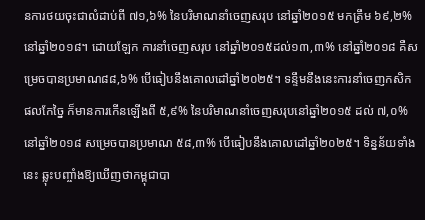នការថយចុះជាលំដាប់ពី ៧១,៦% នៃបរិមាណនាំចេញសរុប នៅឆ្នាំ២០១៥ មកត្រឹម ៦៩,២% នៅឆ្នាំ២០១៨។ ដោយឡែក ការនាំចេញសរុប នៅឆ្នាំ២០១៥ដល់១៣,៣% នៅឆ្នាំ២០១៨ គឺសម្រេចបានប្រមាណ៨៨,៦% បើធៀបនឹងគោលដៅឆ្នាំ២០២៥។ ទន្ទឹមនឹងនេះការនាំចេញកសិកផលកែច្នៃ ក៏មានការកើនឡើងពី ៥,៩% នៃបរិមាណនាំចេញសរុបនៅឆ្នាំ២០១៥ ដល់ ៧,០% នៅឆ្នាំ២០១៨ សម្រេចបានប្រមាណ ៥៨,៣% បើធៀបនឹងគោលដៅឆ្នាំ២០២៥។ ទិន្នន័យទាំងនេះ ឆ្លុះបញ្ចាំងឱ្យឃើញថាកម្ពុជាបា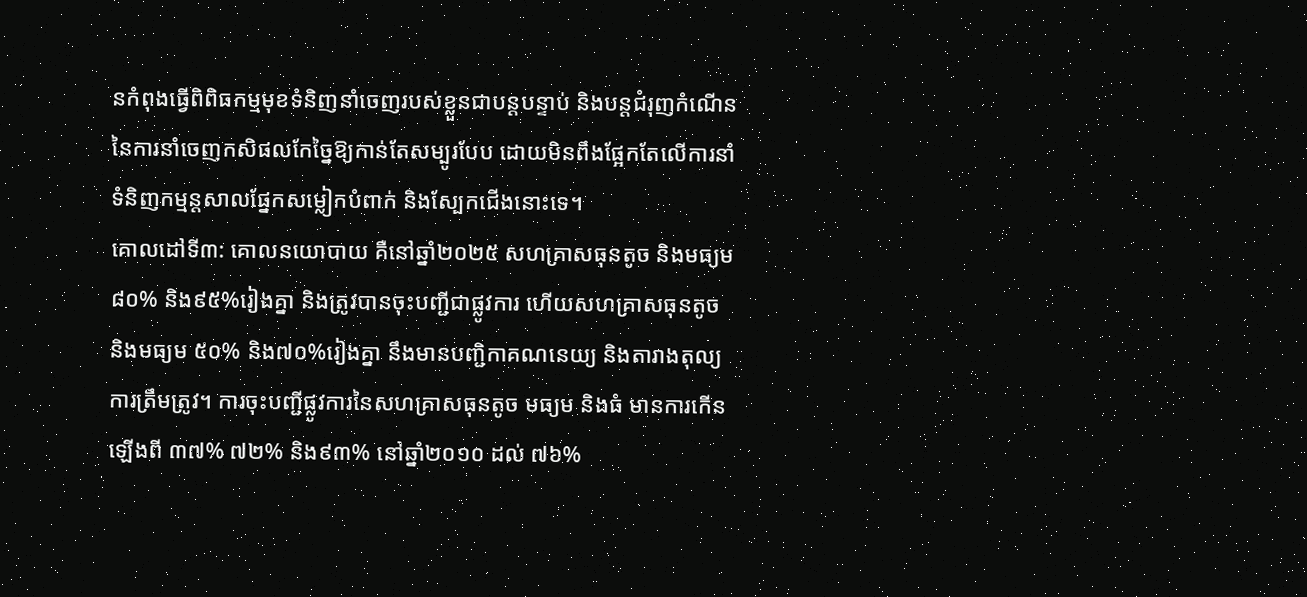នកំពុងធ្វើពិពិធកម្មមុខទំនិញនាំចេញរបស់ខ្លួនជាបន្តបន្ទាប់ និងបន្តជំរុញកំណើននៃការនាំចេញកសិផលកែច្នៃឱ្យកាន់តែសម្បូរបែប ដោយមិនពឹងផ្អែកតែលើការនាំទំនិញកម្មន្តសាលផ្នែកសម្លៀកបំពាក់ និងស្បែកជើងនោះទេ។
គោលដៅទី៣: គោលនយោបាយ គឺនៅឆ្នាំ២០២៥ សហគ្រាសធុនតូច និងមធ្យម ៨០% និង៩៥%រៀងគ្នា និងត្រូវបានចុះបញ្ជីជាផ្លូវការ ហើយសហគ្រាសធុនតូច និងមធ្យម ៥០% និង៧០%រៀងគ្នា នឹងមានបញ្ជិកាគណនេយ្យ និងតារាងតុល្យការត្រឹមត្រូវ។ ការចុះបញ្ជីផ្លូវការនៃសហគ្រាសធុនតូច មធ្យម និងធំ មានការកើនឡើងពី ៣៧% ៧២% និង៩៣% នៅឆ្នាំ២០១០ ដល់ ៧៦%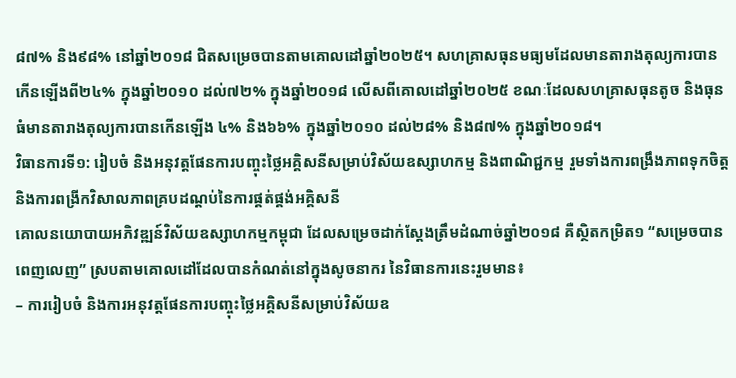៨៧% និង៩៨% នៅឆ្នាំ២០១៨ ជិតសម្រេចបានតាមគោលដៅឆ្នាំ២០២៥។ សហគ្រាសធុនមធ្យមដែលមានតារាងតុល្យការបានកើនឡើងពី២៤% ក្នុងឆ្នាំ២០១០ ដល់៧២% ក្នុងឆ្នាំ២០១៨ លើសពីគោលដៅឆ្នាំ២០២៥ ខណៈដែលសហគ្រាសធុនតូច និងធុនធំមានតារាងតុល្យការបានកើនឡើង ៤% និង៦៦% ក្នុងឆ្នាំ២០១០ ដល់២៨% និង៨៧% ក្នុងឆ្នាំ២០១៨។
វិធានការទី១: រៀបចំ និងអនុវត្តផែនការបញ្ចុះថ្លៃអគ្គិសនីសម្រាប់វិស័យឧស្សាហកម្ម និងពាណិជ្ជកម្ម រួមទាំងការពង្រឹងភាពទុកចិត្ត និងការពង្រីកវិសាលភាពគ្របដណ្ដប់នៃការផ្គត់ផ្គង់អគ្គិសនី
គោលនយោបាយអភិវឌ្ឍន៍វិស័យឧស្សាហកម្មកម្ពុជា ដែលសម្រេចដាក់ស្ដែងត្រឹមដំណាច់ឆ្នាំ២០១៨ គឺស្ថិតកម្រិត១ “សម្រេចបានពេញលេញ” ស្របតាមគោលដៅដែលបានកំណត់នៅក្នុងសូចនាករ នៃវិធានការនេះរួមមាន៖
– ការរៀបចំ និងការអនុវត្តផែនការបញ្ចុះថ្លៃអគ្គិសនីសម្រាប់វិស័យឧ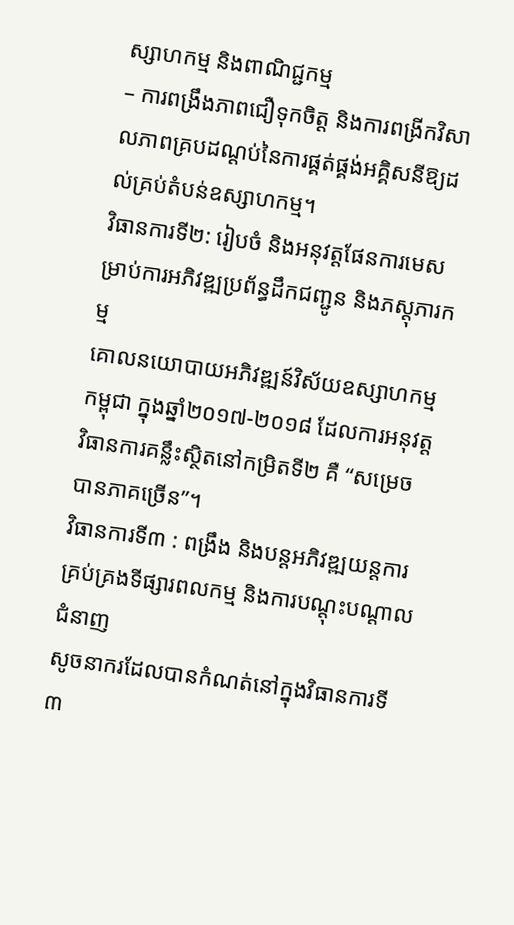ស្សាហកម្ម និងពាណិជ្ជកម្ម
– ការពង្រឹងភាពជឿទុកចិត្ត និងការពង្រីកវិសាលភាពគ្របដណ្ដប់នៃការផ្គត់ផ្គង់អគ្គិសនីឱ្យដល់គ្រប់តំបន់ឧស្សាហកម្ម។
វិធានការទី២: រៀបចំ និងអនុវត្តផែនការមេសម្រាប់ការអភិវឌ្ឍប្រព័ន្ធដឹកជញ្ជូន និងភស្តុភារកម្ម
គោលនយោបាយអភិវឌ្ឍន៍វិស័យឧស្សាហកម្មកម្ពុជា ក្នុងឆ្នាំ២០១៧-២០១៨ ដែលការអនុវត្តវិធានការគន្លឹះស្ថិតនៅកម្រិតទី២ គឺ “សម្រេចបានភាគច្រើន”។
វិធានការទី៣ : ពង្រឹង និងបន្ដអភិវឌ្ឍយន្តការគ្រប់គ្រងទីផ្សារពលកម្ម និងការបណ្ដុះបណ្ដាលជំនាញ
សូចនាករដែលបានកំណត់នៅក្នុងវិធានការទី៣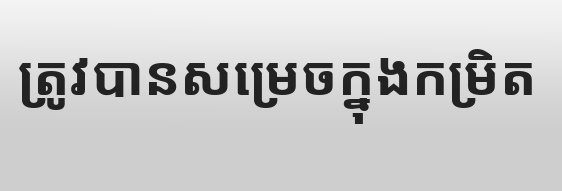ត្រូវបានសម្រេចក្នុងកម្រិត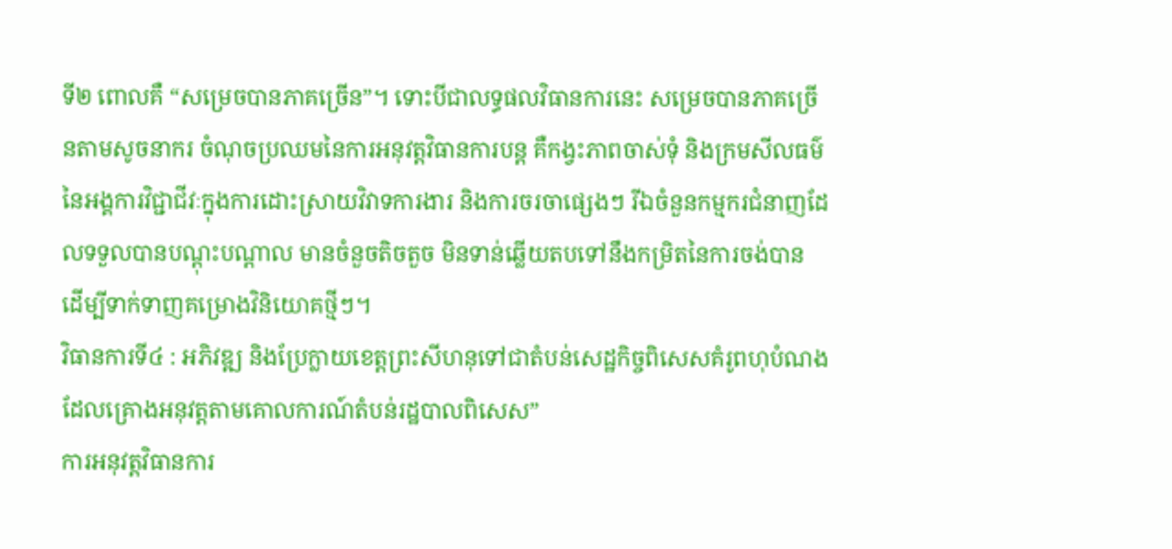ទី២ ពោលគឺ “សម្រេចបានភាគច្រើន”។ ទោះបីជាលទ្ធផលវិធានការនេះ សម្រេចបានភាគច្រើនតាមសូចនាករ ចំណុចប្រឈមនៃការអនុវត្តវិធានការបន្ត គឺកង្វះភាពចាស់ទុំ និងក្រមសីលធម៌នៃអង្គការវិជ្ជាជីវៈក្នុងការដោះស្រាយវិវាទការងារ និងការចរចាផ្សេងៗ រីឯចំនួនកម្មករជំនាញដែលទទួលបានបណ្ដុះបណ្ដាល មានចំនួចតិចតួច មិនទាន់ឆ្លើយតបទៅនឹងកម្រិតនៃការចង់បាន ដើម្បីទាក់ទាញគម្រោងវិនិយោគថ្មីៗ។
វិធានការទី៤ : អភិវឌ្ឍ និងប្រែក្លាយខេត្តព្រះសីហនុទៅជាតំបន់សេដ្ឋកិច្ចពិសេសគំរូពហុបំណង ដែលគ្រោងអនុវត្តតាមគោលការណ៍តំបន់រដ្ឋបាលពិសេស”
ការអនុវត្តវិធានការ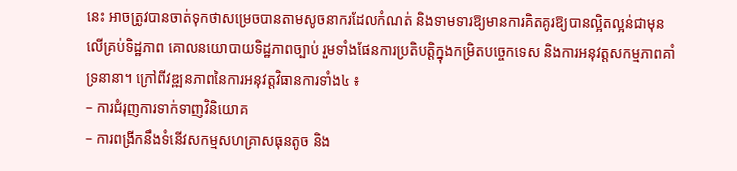នេះ អាចត្រូវបានចាត់ទុកថាសម្រេចបានតាមសូចនាករដែលកំណត់ និងទាមទារឱ្យមានការគិតគូរឱ្យបានល្អិតល្អន់ជាមុនលើគ្រប់ទិដ្ឋភាព គោលនយោបាយទិដ្ឋភាពច្បាប់ រួមទាំងផែនការប្រតិបត្តិក្នុងកម្រិតបច្ចេកទេស និងការអនុវត្តសកម្មភាពគាំទ្រនានា។ ក្រៅពីវឌ្ឍនភាពនៃការអនុវត្តវិធានការទាំង៤ ៖
– ការជំរុញការទាក់ទាញវិនិយោគ
– ការពង្រីកនឹងទំនើវសកម្មសហគ្រាសធុនតូច និង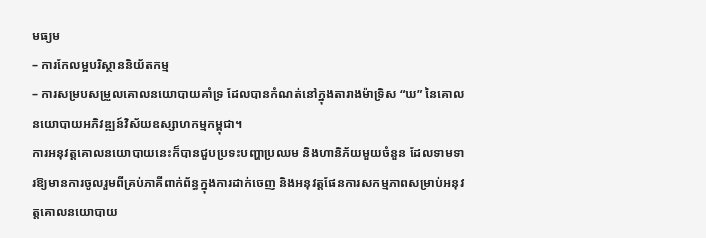មធ្យម
– ការកែលម្អបរិស្ថាននិយ័តកម្ម
– ការសម្របសម្រួលគោលនយោបាយគាំទ្រ ដែលបានកំណត់នៅក្នុងតារាងម៉ាទ្រិស “ឃ” នៃគោលនយោបាយអភិវឌ្ឍន៍វិស័យឧស្សាហកម្មកម្ពុជា។
ការអនុវត្តគោលនយោបាយនេះក៏បានជួបប្រទះបញ្ហាប្រឈម និងហានិភ័យមួយចំនួន ដែលទាមទារឱ្យមានការចូលរួមពីគ្រប់ភាគីពាក់ព័ន្ធក្នុងការដាក់ចេញ និងអនុវត្តផែនការសកម្មភាពសម្រាប់អនុវត្តគោលនយោបាយ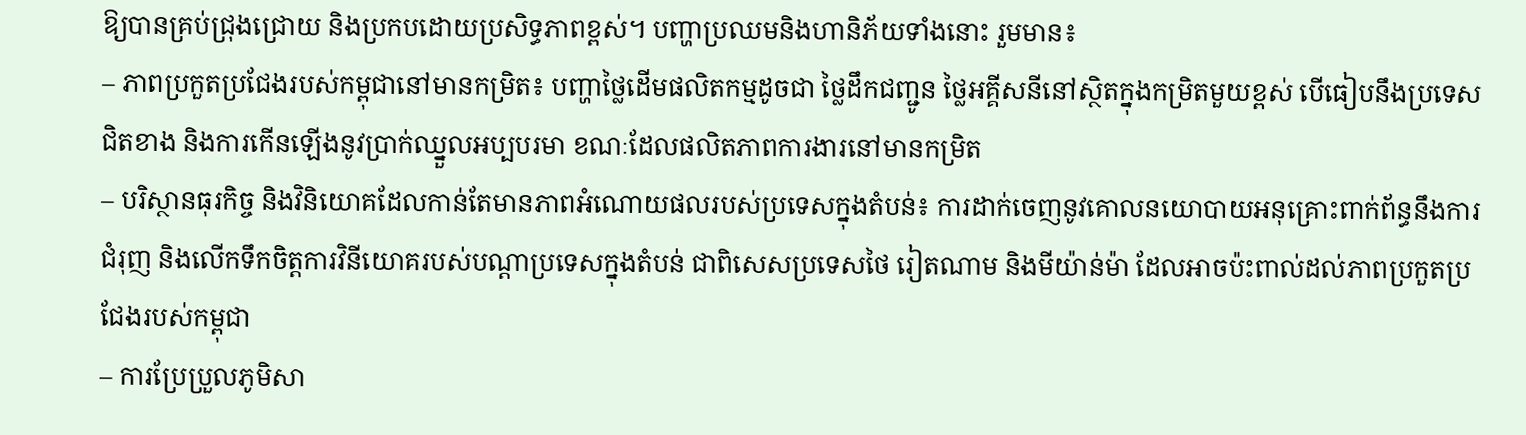ឱ្យបានគ្រប់ជ្រុងជ្រោយ និងប្រកបដោយប្រសិទ្ធភាពខ្ពស់។ បញ្ហាប្រឈមនិងហានិភ័យទាំងនោះ រួមមាន៖
– ភាពប្រកួតប្រជែងរបស់កម្ពុជានៅមានកម្រិត៖ បញ្ហាថ្លៃដើមផលិតកម្មដូចជា ថ្លៃដឹកជញ្ជូន ថ្លៃអគ្គីសនីនៅស្ថិតក្នុងកម្រិតមួយខ្ពស់ បើធៀបនឹងប្រទេសជិតខាង និងការកើនឡើងនូវប្រាក់ឈ្នួលអប្បបរមា ខណៈដែលផលិតភាពការងារនៅមានកម្រិត
– បរិស្ថានធុរកិច្ច និងវិនិយោគដែលកាន់តែមានភាពអំណោយផលរបស់ប្រទេសក្នុងតំបន់៖ ការដាក់ចេញនូវគោលនយោបាយអនុគ្រោះពាក់ព័ន្ធនឹងការជំរុញ និងលើកទឹកចិត្តការវិនីយោគរបស់បណ្ដាប្រទេសក្នុងតំបន់ ជាពិសេសប្រទេសថៃ រៀតណាម និងមីយ៉ាន់ម៉ា ដែលអាចប៉ះពាល់ដល់ភាពប្រកួតប្រជែងរបស់កម្ពុជា
– ការប្រែប្រួលភូមិសា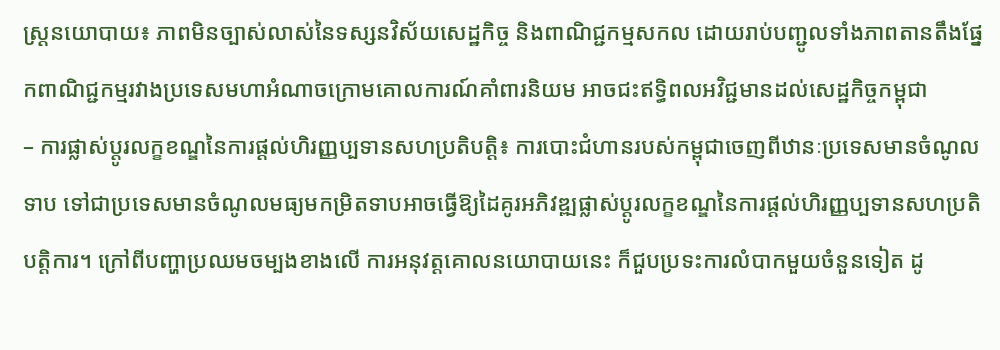ស្ត្រនយោបាយ៖ ភាពមិនច្បាស់លាស់នៃទស្សនវិស័យសេដ្ឋកិច្ច និងពាណិជ្ជកម្មសកល ដោយរាប់បញ្ជូលទាំងភាពតានតឹងផ្នែកពាណិជ្ជកម្មរវាងប្រទេសមហាអំណាចក្រោមគោលការណ៍គាំពារនិយម អាចជះឥទ្ធិពលអវិជ្ជមានដល់សេដ្ឋកិច្ចកម្ពុជា
– ការផ្លាស់ប្ដូរលក្ខខណ្ឌនៃការផ្ដល់ហិរញ្ញប្បទានសហប្រតិបត្តិ៖ ការបោះជំហានរបស់កម្ពុជាចេញពីឋានៈប្រទេសមានចំណូលទាប ទៅជាប្រទេសមានចំណូលមធ្យមកម្រិតទាបអាចធ្វើឱ្យដៃគូរអភិវឌ្ឍផ្លាស់ប្ដូរលក្ខខណ្ឌនៃការផ្ដល់ហិរញ្ញប្បទានសហប្រតិបត្តិការ។ ក្រៅពីបញ្ហាប្រឈមចម្បងខាងលើ ការអនុវត្តគោលនយោបាយនេះ ក៏ជួបប្រទះការលំបាកមួយចំនួនទៀត ដូ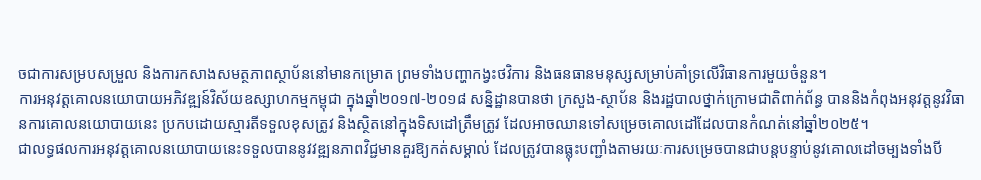ចជាការសម្របសម្រួល និងការកសាងសមត្ថភាពស្ថាប័ននៅមានកម្រោត ព្រមទាំងបញ្ហាកង្វះថវិការ និងធនធានមនុស្សសម្រាប់គាំទ្រលើវិធានការមួយចំនួន។
ការអនុវត្តគោលនយោបាយអភិវឌ្ឍន៍វិស័យឧស្សាហកម្មកម្ពុជា ក្នុងឆ្នាំ២០១៧-២០១៨ សន្និដ្ឋានបានថា ក្រសួង-ស្ថាប័ន និងរដ្ឋបាលថ្នាក់ក្រោមជាតិពាក់ព័ន្ធ បាននិងកំពុងអនុវត្តនូវវិធានការគោលនយោបាយនេះ ប្រកបដោយស្មារតីទទួលខុសត្រូវ និងស្ថិតនៅក្នុងទិសដៅត្រឹមត្រូវ ដែលអាចឈានទៅសម្រេចគោលដៅដែលបានកំណត់នៅឆ្នាំ២០២៥។
ជាលទ្ធផលការអនុវត្តគោលនយោបាយនេះទទួលបាននូវវឌ្ឍនភាពវិជ្ជមានគួរឱ្យកត់សម្គាល់ ដែលត្រូវបានធ្លុះបញ្ជាំងតាមរយៈការសម្រេចបានជាបន្តបន្ទាប់នូវគោលដៅចម្បងទាំងបី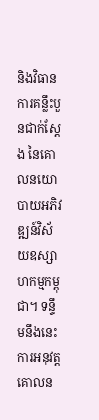និងវិធានការគន្លឹះបួនជាក់ស្ដែង នៃគោលនយោបាយអភិវឌ្ឍន៍វិស័យឧស្សាហកម្មកម្ពុជា។ ទន្ទឹមនឹងនេះ ការអនុវត្តគោលន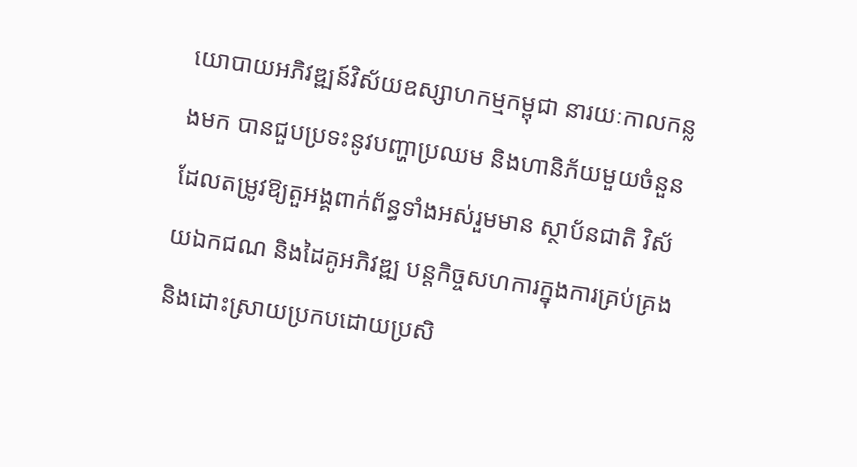យោបាយអភិវឌ្ឍន៍វិស័យឧស្សាហកម្មកម្ពុជា នារយៈកាលកន្លងមក បានជួបប្រទះនូវបញ្ហាប្រឈម និងហានិភ័យមួយចំនួន ដែលតម្រូវឱ្យតួអង្គពាក់ព័ន្ធទាំងអស់រួមមាន ស្ថាប័នជាតិ វិស័យឯកជណ និងដៃគូអភិវឌ្ឍ បន្ដកិច្ចសហការក្នុងការគ្រប់គ្រង និងដោះស្រាយប្រកបដោយប្រសិ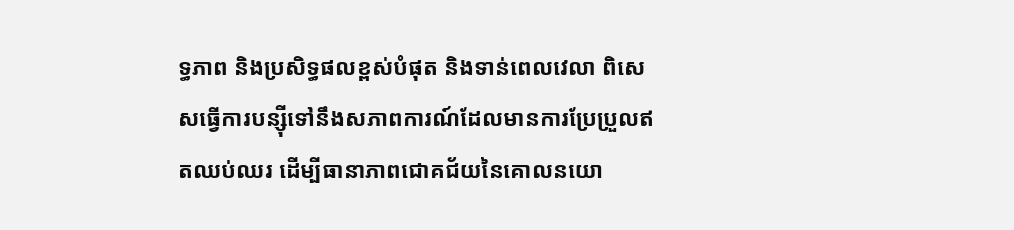ទ្ធភាព និងប្រសិទ្ធផលខ្ពស់បំផុត និងទាន់ពេលវេលា ពិសេសធ្វើការបន្ស៊ីទៅនឹងសភាពការណ៍ដែលមានការប្រែប្រួលឥតឈប់ឈរ ដើម្បីធានាភាពជោគជ័យនៃគោលនយោ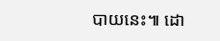បាយនេះ៕ ដោ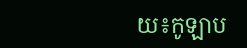យ៖កូឡាប